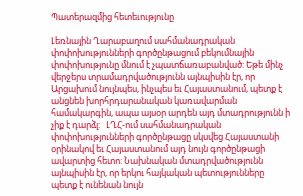Պատերազմից հետեւությունը

Լեռնային Ղարաբաղում սահմանադրական փոփոխությունների գործընթացում բեկումնային փոփոխությունը մնում է չպատճառաբանված: Եթե մինչ վերջերս տրամադրվածությունն այնպիսին էր, որ Արցախում նույնպես, ինչպես եւ Հայաստանում, պետք է անցնեն խորհրդարանական կառավարման համակարգին, ապա այսօր արդեն այդ մտադրությունն ի չիք է դարձլ:   ԼՂՀ-ում սահմանադրական փոփոխությունների գործընթացը սկսվեց Հայաստանի օրինակով եւ Հայաստանում այդ նույն գործընթացի ավարտից հետո: Նախնական մտադրվածությունն այնպիսին էր, որ երկու հայկական պետությունները պետք է ունենան նույն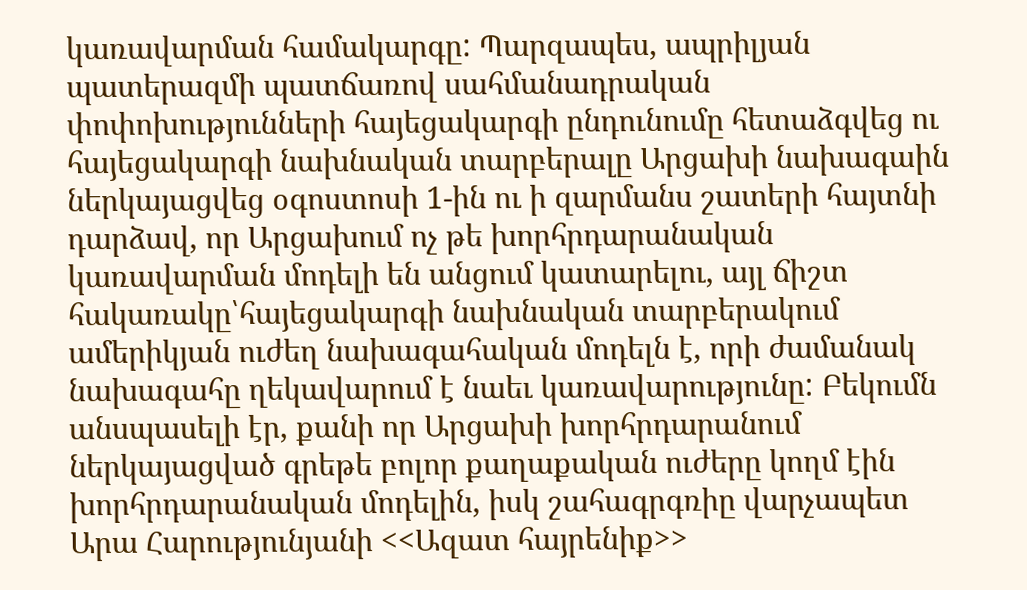կառավարման համակարգը: Պարզապես, ապրիլյան պատերազմի պատճառով սահմանադրական փոփոխությունների հայեցակարգի ընդունումը հետաձգվեց ու հայեցակարգի նախնական տարբերալը Արցախի նախագաին ներկայացվեց օգոստոսի 1-ին ու ի զարմանս շատերի հայտնի դարձավ, որ Արցախում ոչ թե խորհրդարանական կառավարման մոդելի են անցում կատարելու, այլ ճիշտ հակառակը՝հայեցակարգի նախնական տարբերակում ամերիկյան ուժեղ նախագահական մոդելն է, որի ժամանակ նախագահը ղեկավարում է նաեւ կառավարությունը: Բեկումն անսպասելի էր, քանի որ Արցախի խորհրդարանում ներկայացված գրեթե բոլոր քաղաքական ուժերը կողմ էին խորհրդարանական մոդելին, իսկ շահագրգռիը վարչապետ Արա Հարությունյանի <<Ազատ հայրենիք>>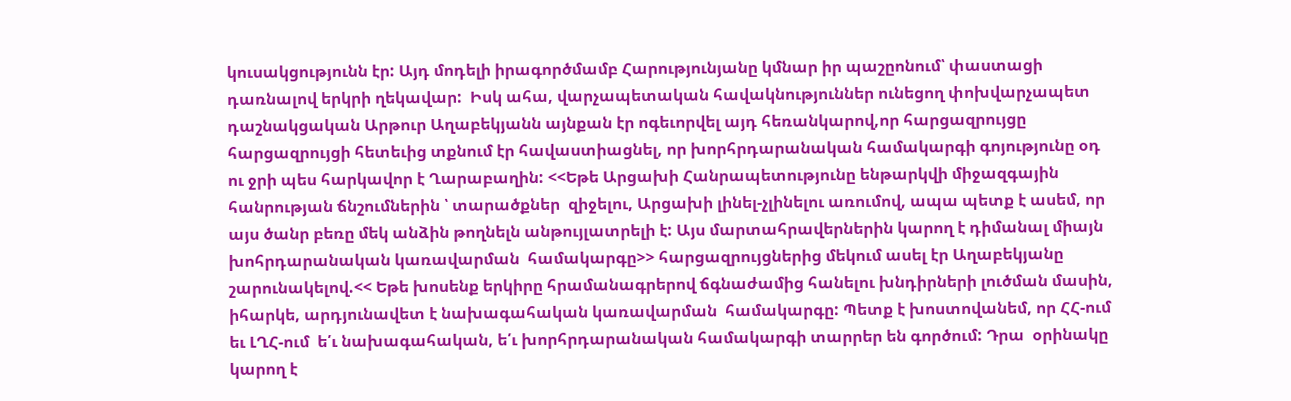կուսակցությունն էր: Այդ մոդելի իրագործմամբ Հարությունյանը կմնար իր պաշըոնում՝ փաստացի դառնալով երկրի ղեկավար:  Իսկ ահա, վարչապետական հավակնություններ ունեցող փոխվարչապետ դաշնակցական Արթուր Աղաբեկյանն այնքան էր ոգեւորվել այդ հեռանկարով,որ հարցազրույցը հարցազրույցի հետեւից տքնում էր հավաստիացնել, որ խորհրդարանական համակարգի գոյությունը օդ ու ջրի պես հարկավոր է Ղարաբաղին: <<Եթե Արցախի Հանրապետությունը ենթարկվի միջազգային հանրության ճնշումներին ՝ տարածքներ  զիջելու, Արցախի լինել-չլինելու առումով, ապա պետք է ասեմ, որ այս ծանր բեռը մեկ անձին թողնելն անթույլատրելի է: Այս մարտահրավերներին կարող է դիմանալ միայն խոհրդարանական կառավարման  համակարգը>> հարցազրույցներից մեկում ասել էր Աղաբեկյանը շարունակելով.<< Եթե խոսենք երկիրը հրամանագրերով ճգնաժամից հանելու խնդիրների լուծման մասին, իհարկե, արդյունավետ է նախագահական կառավարման  համակարգը: Պետք է խոստովանեմ, որ ՀՀ-ում եւ ԼՂՀ-ում  ե՛ւ նախագահական, ե՛ւ խորհրդարանական համակարգի տարրեր են գործում: Դրա  օրինակը կարող է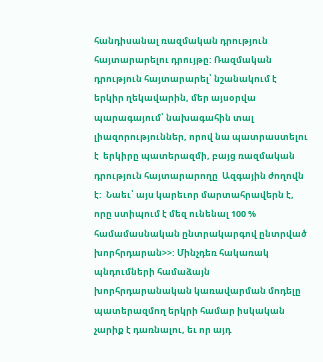հանդիսանալ ռազմական դրություն հայտարարելու դրույթը: Ռազմական դրություն հայտարարել՝ նշանակում է երկիր ղեկավարին, մեր այսօրվա պարագայում՝ նախագահին տալ լիազորություններ, որով նա պատրաստելու է  երկիրը պատերազմի, բայց ռազմական  դրություն հայտարարողը  Ազգային ժողովն է:  Նաեւ՝ այս կարեւոր մարտահրավերն է, որը ստիպում է մեզ ունենալ 100 % համամասնական ընտրակարգով ընտրված խորհրդարան>>: Մինչդեռ հակառակ պնդումների համաձայն խորհրդարանական կառավարման մոդելը պատերազմող երկրի համար իսկական չարիք է դառնալու, եւ որ այդ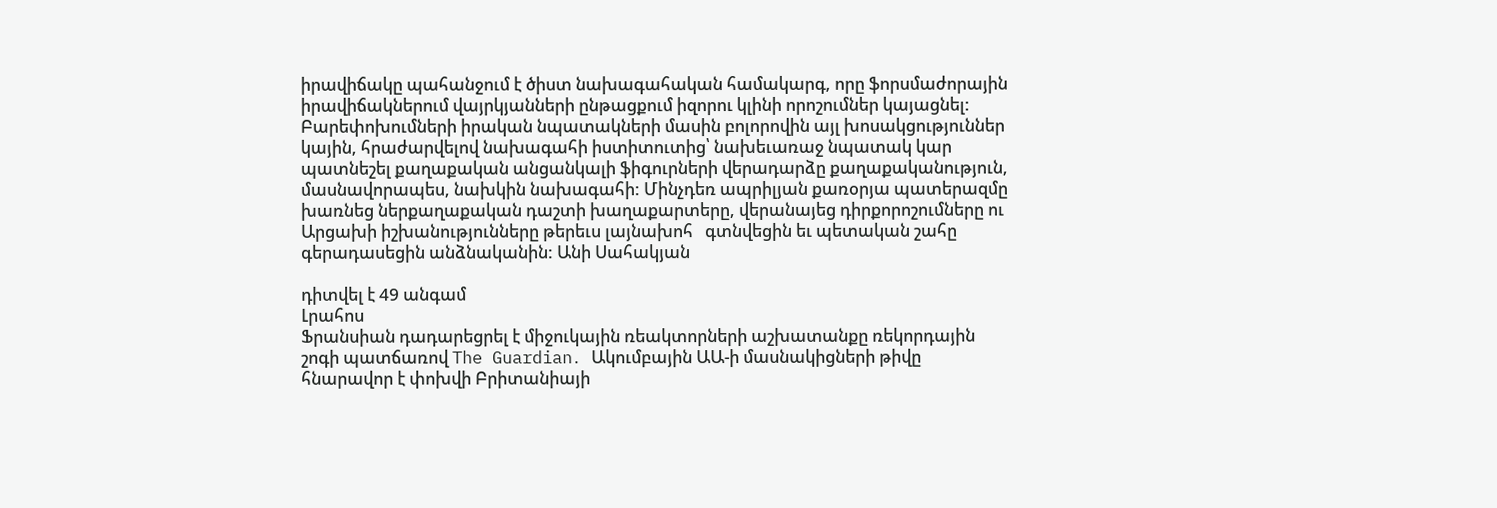իրավիճակը պահանջում է ծիստ նախագահական համակարգ, որը ֆորսմաժորային իրավիճակներում վայրկյանների ընթացքում իզորու կլինի որոշումներ կայացնել: Բարեփոխումների իրական նպատակների մասին բոլորովին այլ խոսակցություններ կային, հրաժարվելով նախագահի իստիտուտից՝ նախեւառաջ նպատակ կար պատնեշել քաղաքական անցանկալի ֆիգուրների վերադարձը քաղաքականություն, մասնավորապես, նախկին նախագահի: Մինչդեռ ապրիլյան քառօրյա պատերազմը խառնեց ներքաղաքական դաշտի խաղաքարտերը, վերանայեց դիրքորոշումները ու Արցախի իշխանությունները թերեւս լայնախոհ   գտնվեցին եւ պետական շահը գերադասեցին անձնականին: Անի Սահակյան

դիտվել է 49 անգամ
Լրահոս
Ֆրանսիան դադարեցրել է միջուկային ռեակտորների աշխատանքը ռեկորդային շոգի պատճառով The Guardian․ Ակումբային ԱԱ-ի մասնակիցների թիվը հնարավոր է փոխվի Բրիտանիայի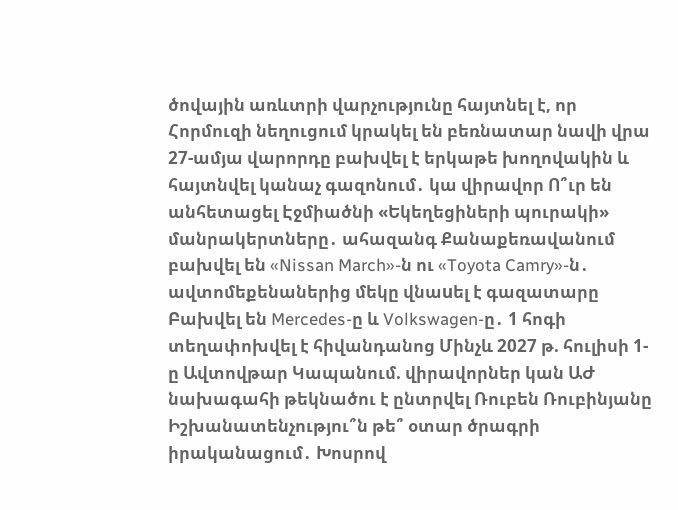ծովային առևտրի վարչությունը հայտնել է, որ Հորմուզի նեղուցում կրակել են բեռնատար նավի վրա 27-ամյա վարորդը բախվել է երկաթե խողովակին և հայտնվել կանաչ գազոնում․ կա վիրավոր Ո՞ւր են անհետացել Էջմիածնի «Եկեղեցիների պուրակի» մանրակերտները․ ահազանգ Քանաքեռավանում բախվել են «Nissan March»-ն ու «Toyota Camry»-ն․ ավտոմեքենաներից մեկը վնաuել է գազատարը Բախվել են Mercedes-ը և Volkswagen-ը․ 1 հոգի տեղափոխվել է հիվանդանոց Մինչև 2027 թ. հուլիսի 1-ը Ավտովթար Կապանում. վիրավորներ կան ԱԺ նախագահի թեկնածու է ընտրվել Ռուբեն Ռուբինյանը Իշխանատենչությու՞ն թե՞ օտար ծրագրի իրականացում․ Խոսրով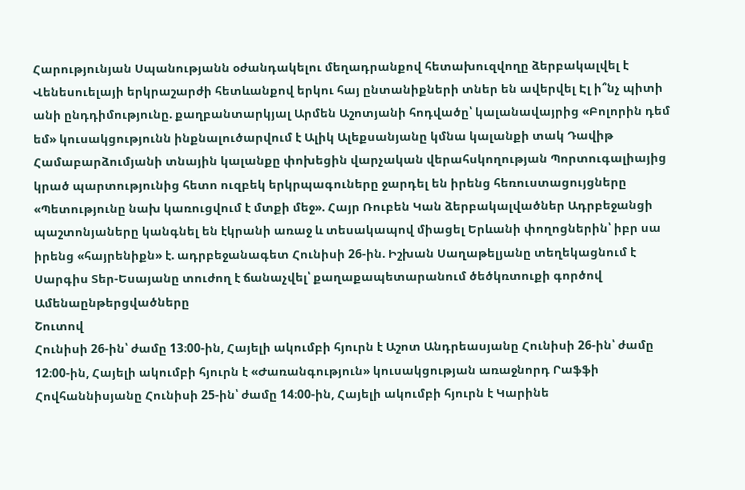Հարությունյան Սպանությանն օժանդակելու մեղադրանքով հետախուզվողը ձերբակալվել է Վենեսուելայի երկրաշարժի հետևանքով երկու հայ ընտանիքների տներ են ավերվել Էլ ի՞նչ պիտի անի ընդդիմությունը. քաղբանտարկյալ Արմեն Աշոտյանի հոդվածը՝ կալանավայրից «Բոլորին դեմ եմ» կուսակցությունն ինքնալուծարվում է Ալիկ Ալեքսանյանը կմնա կալանքի տակ Դավիթ Համաբարձումյանի տնային կալանքը փոխեցին վարչական վերահսկողության Պորտուգալիայից կրած պարտությունից հետո ուզբեկ երկրպագուները ջարդել են իրենց հեռուստացույցները «Պետությունը նախ կառուցվում է մտքի մեջ». Հայր Ռուբեն Կան ձերբակալվածներ Ադրբեջանցի պաշտոնյաները կանգնել են էկրանի առաջ և տեսակապով միացել Երևանի փողոցներին՝ իբր սա իրենց «հայրենիքն» է. ադրբեջանագետ Հունիսի 26-ին. Իշխան Սաղաթելյանը տեղեկացնում է Սարգիս Տեր-Եսայանը տուժող է ճանաչվել՝ քաղաքապետարանում ծեծկռտուքի գործով
Ամենաընթերցվածները
Շուտով
Հունիսի 26-ին՝ ժամը 13։00-ին, Հայելի ակումբի հյուրն է Աշոտ Անդրեասյանը Հունիսի 26-ին՝ ժամը 12։00-ին, Հայելի ակումբի հյուրն է «Ժառանգություն» կուսակցության առաջնորդ Րաֆֆի Հովհաննիսյանը Հունիսի 25-ին՝ ժամը 14։00-ին, Հայելի ակումբի հյուրն է Կարինե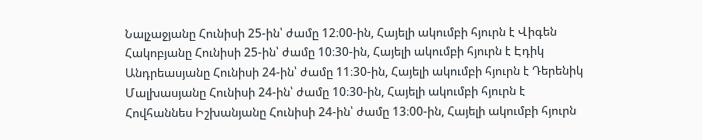Նալչաջյանը Հունիսի 25-ին՝ ժամը 12։00-ին, Հայելի ակումբի հյուրն է Վիգեն Հակոբյանը Հունիսի 25-ին՝ ժամը 10։30-ին, Հայելի ակումբի հյուրն է Էդիկ Անդրեասյանը Հունիսի 24-ին՝ ժամը 11։30-ին, Հայելի ակումբի հյուրն է Դերենիկ Մալխասյանը Հունիսի 24-ին՝ ժամը 10։30-ին, Հայելի ակումբի հյուրն է Հովհաննես Իշխանյանը Հունիսի 24-ին՝ ժամը 13։00-ին, Հայելի ակումբի հյուրն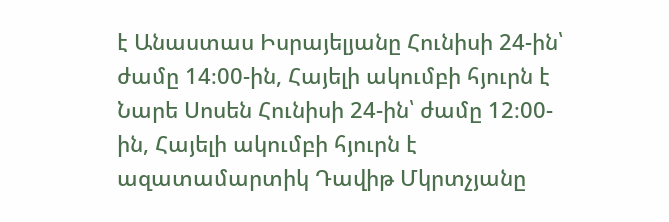է Անաստաս Իսրայելյանը Հունիսի 24-ին՝ ժամը 14։00-ին, Հայելի ակումբի հյուրն է Նարե Սոսեն Հունիսի 24-ին՝ ժամը 12։00-ին, Հայելի ակումբի հյուրն է ազատամարտիկ Դավիթ Մկրտչյանը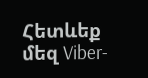Հետևեք մեզ Viber-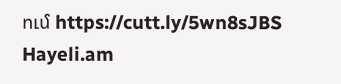ում https://cutt.ly/5wn8sJBS
Hayeli.am